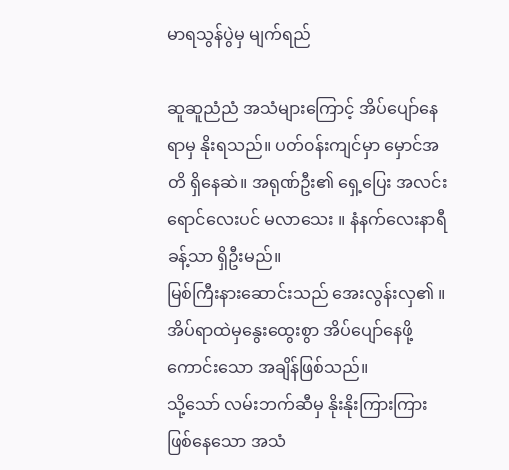မာရသွန်ပွဲမှ မျက်ရည်

ဆူဆူညံညံ အသံများကြောင့် အိပ်ပျော်နေရာမှ နိုးရသည်။ ပတ်၀န်းကျင်မှာ မှောင်အတိ ရှိနေဆဲ။ အရုဏ်ဦး၏ ရှေ့ပြေး အလင်းရောင်လေးပင် မလာသေး ။ နံနက်လေးနာရီခန့်သာ ရှိဦးမည်။
မြစ်ကြီးနားဆောင်းသည် အေးလွန်းလှ၏ ။ အိပ်ရာထဲမှနွေးထွေးစွာ အိပ်ပျော်နေဖို့ကောင်းသော အချိန်ဖြစ်သည်။
သို့သော် လမ်းဘက်ဆီမှ နိုးနိုးကြားကြားဖြစ်နေသော အသံ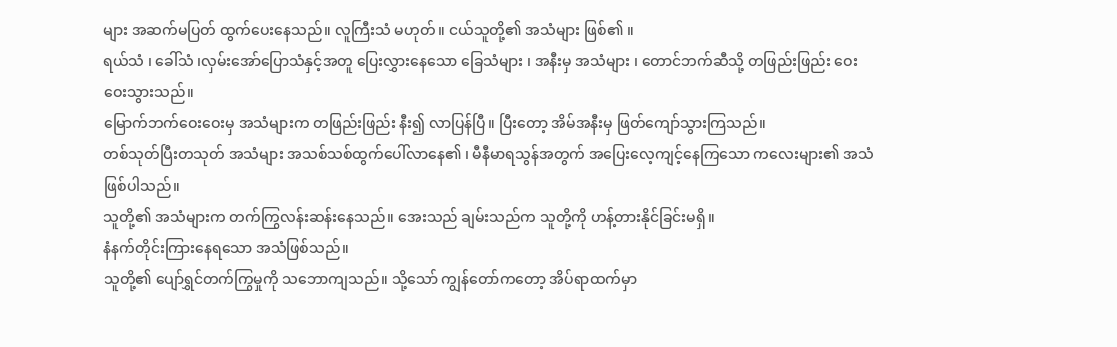များ အဆက်မပြတ် ထွက်ပေးနေသည်။ လူကြီးသံ မဟုတ်။ ငယ်သူတို့၏ အသံများ ဖြစ်၏ ။
ရယ်သံ ၊ ခေါ်သံ ၊လှမ်းအော်ပြောသံနှင့်အတူ ပြေးလွှားနေသော ခြေသံများ ၊ အနီးမှ အသံများ ၊ တောင်ဘက်ဆီသို့ တဖြည်းဖြည်း ဝေးဝေးသွားသည်။
မြောက်ဘက်ဝေးဝေးမှ အသံများက တဖြည်းဖြည်း နီး၍ လာပြန်ပြီ။ ပြီးတော့ အိမ်အနီးမှ ဖြတ်ကျော်သွားကြသည်။
တစ်သုတ်ပြီးတသုတ် အသံများ အသစ်သစ်ထွက်ပေါ်လာနေ၏ ၊ မီနီမာရသွန်အတွက် အပြေးလေ့ကျင့်နေကြသော ကလေးများ၏ အသံဖြစ်ပါသည်။
သူတို့၏ အသံများက တက်ကြွလန်းဆန်းနေသည်။ အေးသည် ချမ်းသည်က သူတို့ကို ဟန့်တားနိုင်ခြင်းမရှိ။
နံနက်တိုင်းကြားနေရသော အသံဖြစ်သည်။
သူတို့၏ ပျော်ရွှင်တက်ကြွမှုကို သဘောကျသည်။ သို့သော် ကျွန်တော်ကတော့ အိပ်ရာထက်မှာ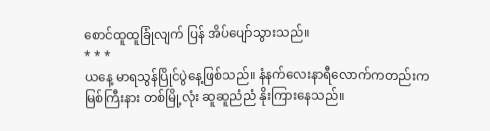စောင်ထူထူခြုံလျက် ပြန် အိပ်ပျော်သွားသည်။
* * *
ယနေ့ မာရသွန်ပြိုင်ပွဲနေ့ဖြစ်သည်။ နံနက်လေးနာရီလောက်ကတည်းက မြစ်ကြီးနား တစ်မြို့လုံး ဆူဆူညံညံ နိုးကြားနေသည်။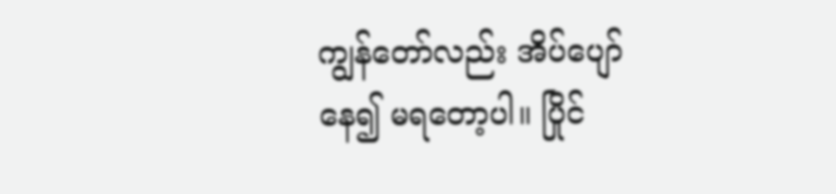ကျွန်တော်လည်း အိပ်ပျော်နေ၍ မရတော့ပါ။ ပြိုင်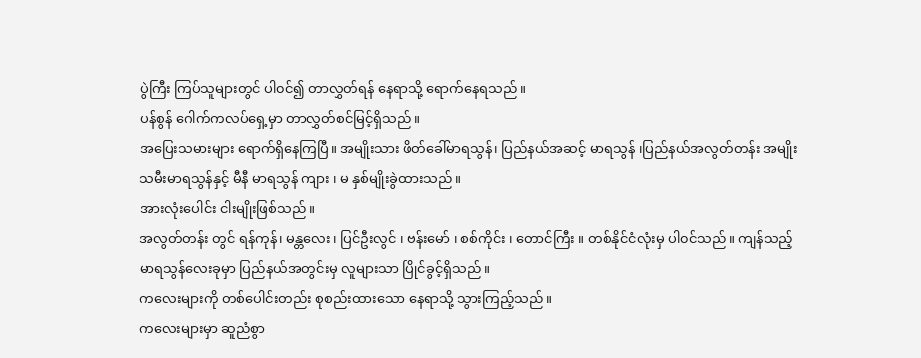ပွဲကြီး ကြပ်သူများတွင် ပါ၀င်၍ တာလွှတ်ရန် နေရာသို့ ရောက်နေရသည်။
ပန်စွန် ဂေါက်ကလပ်ရှေ့မှာ တာလွှတ်စင်မြင့်ရှိသည်။
အပြေးသမားများ ရောက်ရှိနေကြပြီ။ အမျိုးသား ဖိတ်ခေါ်မာရသွန်၊ ပြည်နယ်အဆင့် မာရသွန် ၊ပြည်နယ်အလွတ်တန်း အမျိုးသမီးမာရသွန်နှင့် မီနီ မာရသွန် ကျား ၊ မ နှစ်မျိုးခွဲထားသည်။
အားလုံးပေါင်း ငါးမျိုးဖြစ်သည်။
အလွတ်တန်း တွင် ရန်ကုန်၊ မန္တလေး၊ ပြင်ဦးလွင် ၊ ဗန်းမော် ၊ စစ်ကိုင်း ၊ တောင်ကြီး ။ တစ်နိုင်ငံလုံးမှ ပါ၀င်သည်။ ကျန်သည့် မာရသွန်လေးခုမှာ ပြည်နယ်အတွင်းမှ လူများသာ ပြိုင်ခွင့်ရှိသည်။
ကလေးများကို တစ်ပေါင်းတည်း စုစည်းထားသော နေရာသို့ သွားကြည့်သည်။
ကလေးများမှာ ဆူညံစွာ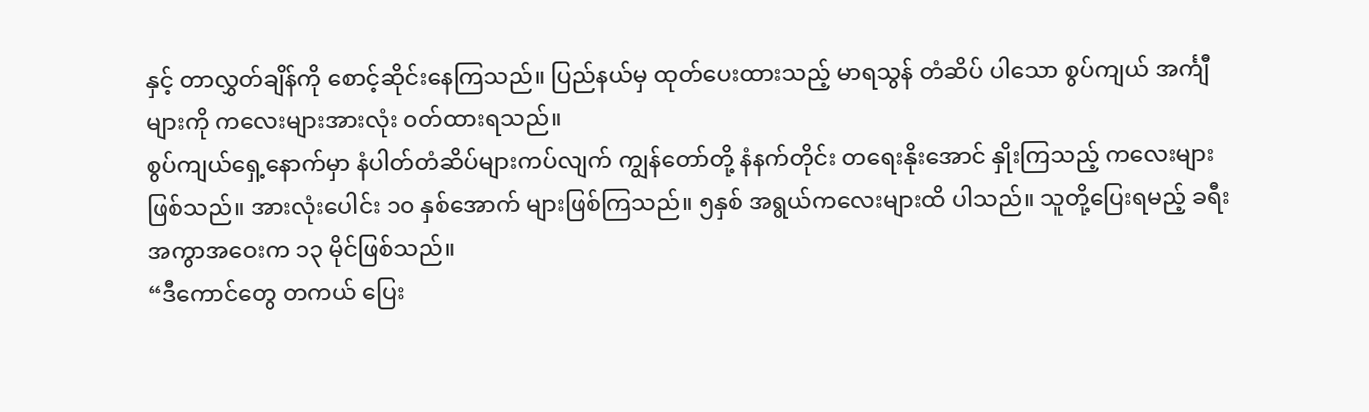နှင့် တာလွှတ်ချိန်ကို စောင့်ဆိုင်းနေကြသည်။ ပြည်နယ်မှ ထုတ်ပေးထားသည့် မာရသွန် တံဆိပ် ပါသော စွပ်ကျယ် အင်္ကျီ များကို ကလေးများအားလုံး ၀တ်ထားရသည်။
စွပ်ကျယ်ရှေ့နောက်မှာ နံပါတ်တံဆိပ်များကပ်လျက် ကျွန်တော်တို့ နံနက်တိုင်း တရေးနိုးအောင် နှိုးကြသည့် ကလေးများ ဖြစ်သည်။ အားလုံးပေါင်း ၁၀ နှစ်အောက် များဖြစ်ကြသည်။ ၅နှစ် အရွယ်ကလေးများထိ ပါသည်။ သူတို့ပြေးရမည့် ခရီးအကွာအဝေးက ၁၃ မိုင်ဖြစ်သည်။
“ဒီကောင်တွေ တကယ် ပြေး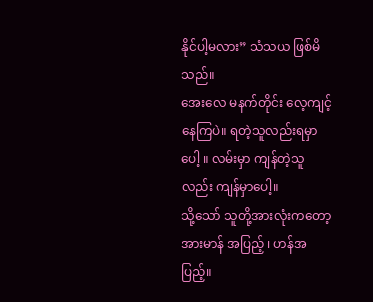နိုင်ပါ့မလား” သံသယ ဖြစ်မိသည်။
အေးလေ မနက်တိုင်း လေ့ကျင့်နေကြပဲ။ ရတဲ့သူလည်းရမှာပေါ့ ။ လမ်းမှာ ကျန်တဲ့သူလည်း ကျန်မှာပေါ့။
သို့သော် သူတို့အားလုံးကတော့ အားမာန် အပြည့် ၊ ဟန်အပြည့်။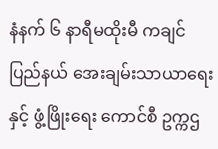နံနက် ၆ နာရီမထိုးမီ ကချင်ပြည်နယ် အေးချမ်းသာယာရေး နှင့် ဖွံ့ဖြိုးရေး ကောင်စီ ဥက္ကဌ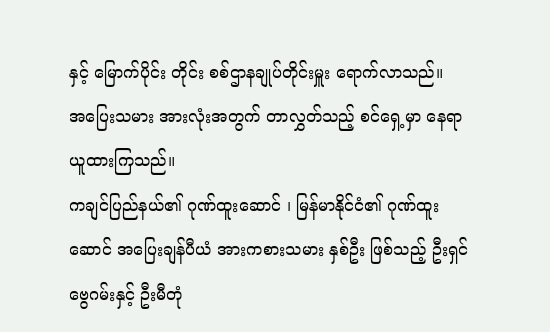နှင့် မြောက်ပိုင်း တိုင်း စစ်ဌာနချုပ်တိုင်းမှူး ရောက်လာသည်။
အပြေးသမား အားလုံးအတွက် တာလွှတ်သည့် စင်ရှေ့မှာ နေရာယူထားကြသည်။
ကချင်ပြည်နယ်၏ ဂုဏ်ထူးဆောင် ၊ မြန်မာနိုင်ငံ၏ ဂုဏ်ထူးဆောင် အပြေးချန်ပီယံ အားကစားသမား နှစ်ဦး ဖြစ်သည့် ဦးရှင်ဗွေဂမ်းနှင့် ဦးမီတုံ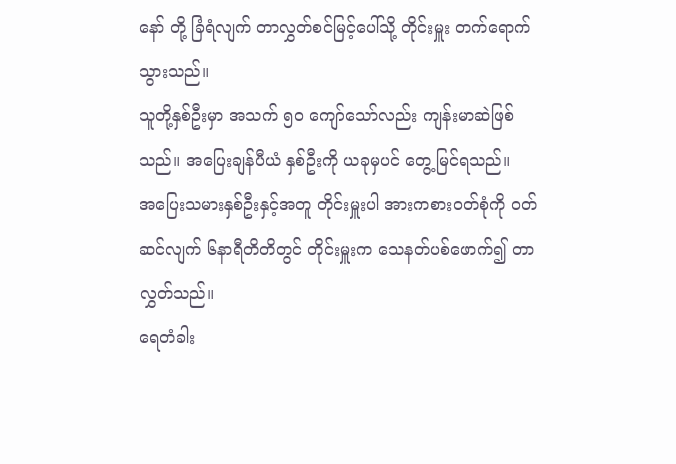နော် တို့ ခြံရံလျက် တာလွှတ်စင်မြင့်ပေါ်သို့ တိုင်းမှူး တက်ရောက်သွားသည်။
သူတို့နှစ်ဦးမှာ အသက် ၅၀ ကျော်သော်လည်း ကျန်းမာဆဲဖြစ်သည်။ အပြေးချန်ပီယံ နှစ်ဦးကို ယခုမှပင် တွေ့မြင်ရသည်။
အပြေးသမားနှစ်ဦးနှင့်အတူ တိုင်းမှူးပါ အားကစား၀တ်စုံကို ၀တ်ဆင်လျက် ၆နာရီတိတိတွင် တိုင်းမှူးက သေနတ်ပစ်ဖောက်၍ တာလွှတ်သည်။
ရေတံခါး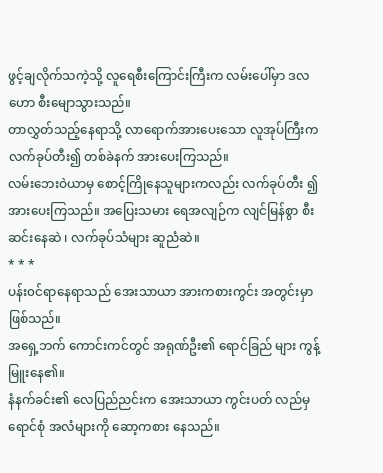ဖွင့်ချလိုက်သကဲ့သို့ လူရေစီးကြောင်းကြီးက လမ်းပေါ်မှာ ဒလဟော စီးမျောသွားသည်။
တာလွှတ်သည့်နေရာသို့ လာရောက်အားပေးသော လူအုပ်ကြီးက လက်ခုပ်တီး၍ တစ်ခဲနက် အားပေးကြသည်။
လမ်းဘေးဝဲယာမှ စောင့်ကြိုနေသူများကလည်း လက်ခုပ်တီး ၍ အားပေးကြသည်။ အပြေးသမား ရေအလျဉ်က လျင်မြန်စွာ စီးဆင်းနေဆဲ ၊ လက်ခုပ်သံများ ဆူညံဆဲ။
* * *
ပန်း၀င်ရာနေရာသည် အေးသာယာ အားကစားကွင်း အတွင်းမှာ ဖြစ်သည်။
အရှေ့ဘက် ကောင်းကင်တွင် အရုဏ်ဦး၏ ရောင်ခြည် များ ကွန့်မြူးနေ၏။
နံနက်ခင်း၏ လေပြည်ညင်းက အေးသာယာ ကွင်းပတ် လည်မှ ရောင်စုံ အလံများကို ဆော့ကစား နေသည်။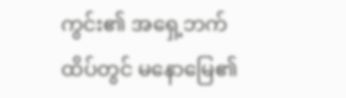ကွင်း၏ အရှေ့ဘက်ထိပ်တွင် မနောမြေ၏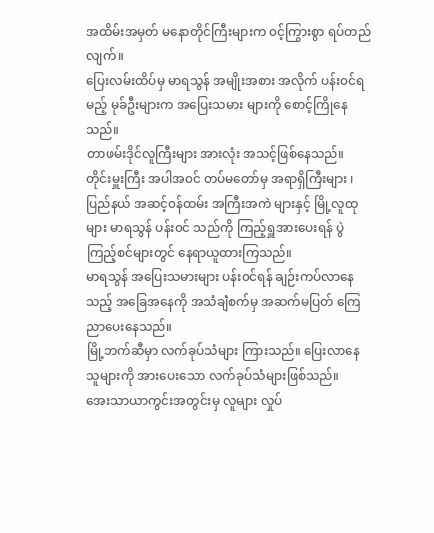အထိမ်းအမှတ် မနောတိုင်ကြီးများက ၀င့်ကြွားစွာ ရပ်တည်လျက်။
ပြေးလမ်းထိပ်မှ မာရသွန် အမျိုးအစား အလိုက် ပန်း၀င်ရမည့် မုခ်ဦးများက အပြေးသမား များကို စောင့်ကြိုနေသည်။
တာဖမ်းဒိုင်လူကြီးများ အားလုံး အသင့်ဖြစ်နေသည်။ တိုင်းမှူးကြီး အပါအ၀င် တပ်မတော်မှ အရာရှိကြီးများ ၊ ပြည်နယ် အဆင့်၀န်ထမ်း အကြီးအကဲ များနှင့် မြို့လူထုများ မာရသွန် ပန်း၀င် သည်ကို ကြည့်ရှူအားပေးရန် ပွဲကြည့်စင်များတွင် နေရာယူထားကြသည်။
မာရသွန် အပြေးသမားများ ပန်း၀င်ရန် ချဉ်းကပ်လာနေသည့် အခြေအနေကို အသံချဲံစက်မှ အဆက်မပြတ် ကြေညာပေးနေသည်။
မြို့ဘက်ဆီမှာ လက်ခုပ်သံများ ကြားသည်။ ပြေးလာနေသူများကို အားပေးသော လက်ခုပ်သံများဖြစ်သည်။
အေးသာယာကွင်းအတွင်းမှ လူများ လှုပ်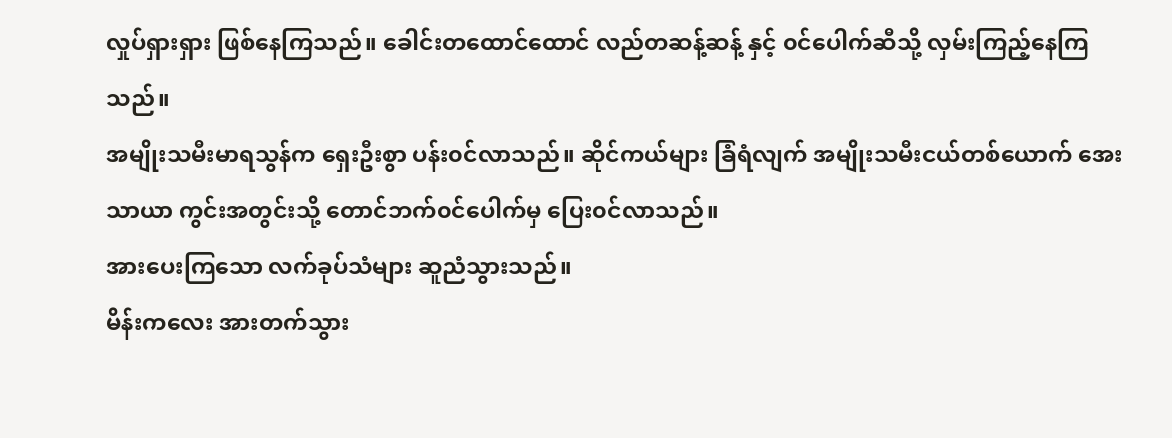လှုပ်ရှားရှား ဖြစ်နေကြသည်။ ခေါင်းတထောင်ထောင် လည်တဆန့်ဆန့် နှင့် ၀င်ပေါက်ဆီသို့ လှမ်းကြည့်နေကြသည်။
အမျိုးသမီးမာရသွန်က ရှေးဦးစွာ ပန်း၀င်လာသည်။ ဆိုင်ကယ်များ ခြံရံလျက် အမျိုးသမီးငယ်တစ်ယောက် အေးသာယာ ကွင်းအတွင်းသို့ တောင်ဘက်၀င်ပေါက်မှ ပြေး၀င်လာသည်။
အားပေးကြသော လက်ခုပ်သံများ ဆူညံသွားသည်။
မိန်းကလေး အားတက်သွား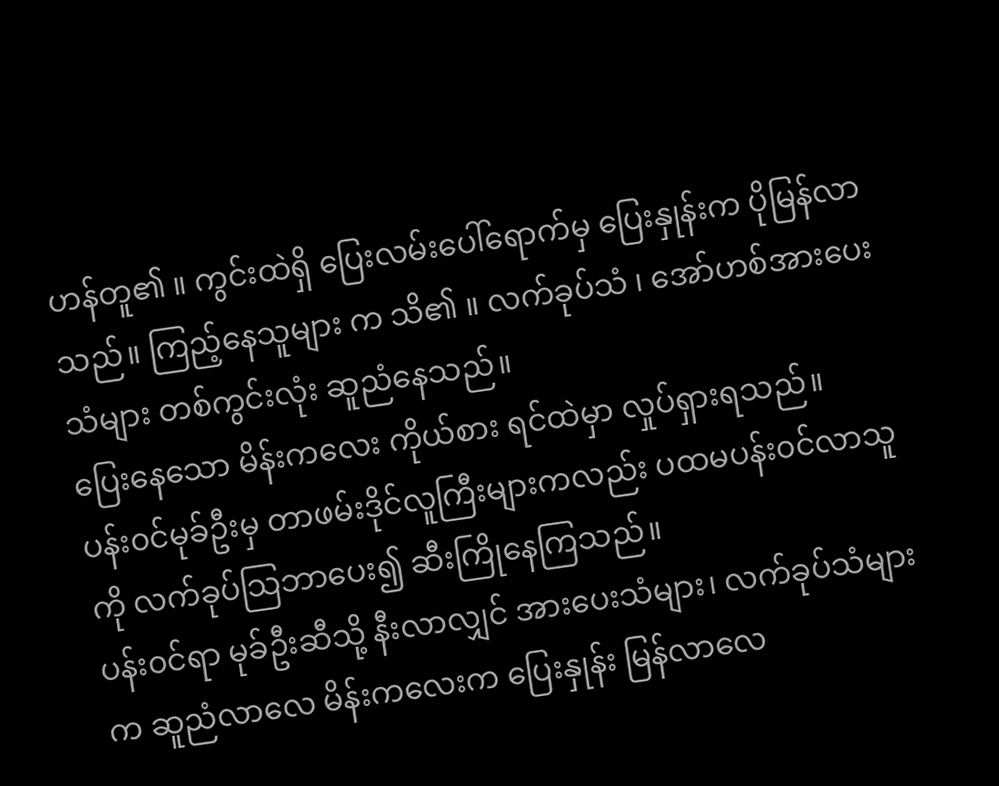ဟန်တူ၏ ။ ကွင်းထဲရှိ ပြေးလမ်းပေါ်ရောက်မှ ပြေးနှုန်းက ပိုမြန်လာသည်။ ကြည့်နေသူများ က သိ၏ ။ လက်ခုပ်သံ ၊ အော်ဟစ်အားပေးသံများ တစ်ကွင်းလုံး ဆူညံနေသည်။
ပြေးနေသော မိန်းကလေး ကိုယ်စား ရင်ထဲမှာ လှုပ်ရှားရသည်။
ပန်း၀င်မုခ်ဦးမှ တာဖမ်းဒိုင်လူကြီးများကလည်း ပထမပန်း၀င်လာသူကို လက်ခုပ်သြဘာပေး၍ ဆီးကြိုနေကြသည်။
ပန်း၀င်ရာ မုခ်ဦးဆီသို့ နီးလာလျှင် အားပေးသံများ၊ လက်ခုပ်သံများက ဆူညံလာလေ မိန်းကလေးက ပြေးနှုန်း မြန်လာလေ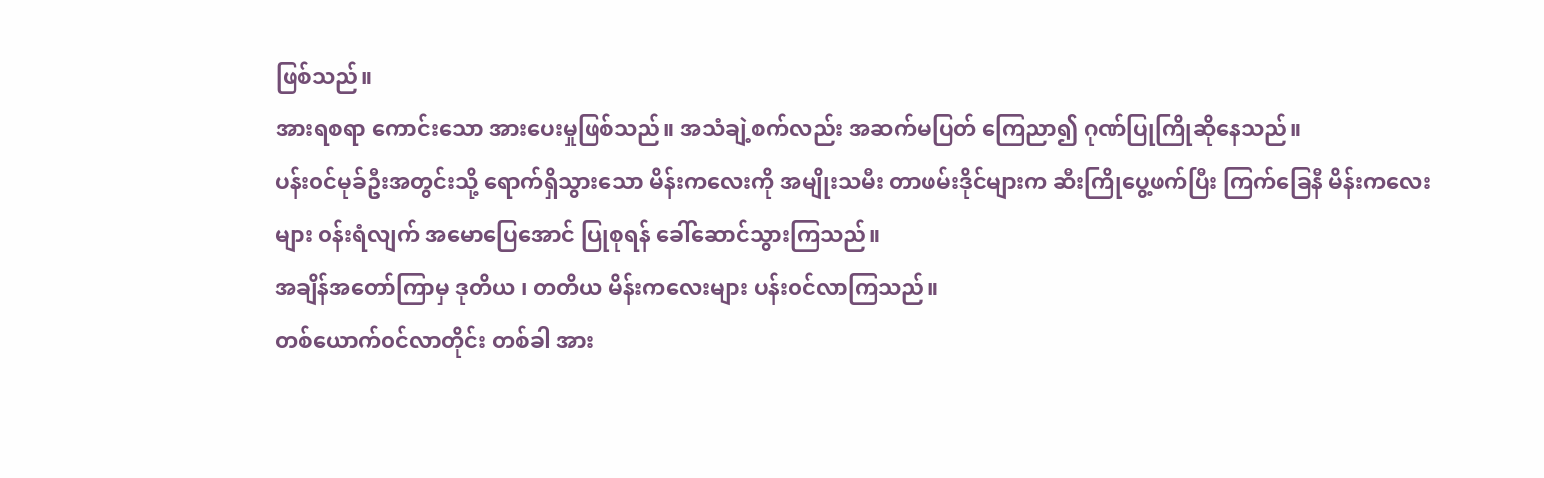ဖြစ်သည်။
အားရစရာ ကောင်းသော အားပေးမှုဖြစ်သည်။ အသံချဲ့စက်လည်း အဆက်မပြတ် ကြေညာ၍ ဂုဏ်ပြုကြိုဆိုနေသည်။
ပန်း၀င်မုခ်ဦးအတွင်းသို့ ရောက်ရှိသွားသော မိန်းကလေးကို အမျိုးသမီး တာဖမ်းဒိုင်များက ဆီးကြိုပွေ့ဖက်ပြီး ကြက်ခြေနီ မိန်းကလေးများ ၀န်းရံလျက် အမောပြေအောင် ပြုစုရန် ခေါ်ဆောင်သွားကြသည်။
အချိန်အတော်ကြာမှ ဒုတိယ ၊ တတိယ မိန်းကလေးများ ပန်း၀င်လာကြသည်။
တစ်ယောက်၀င်လာတိုင်း တစ်ခါ အား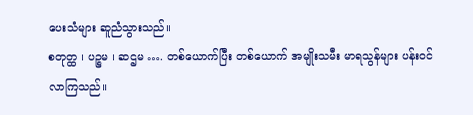ပေးသံများ ဆူညံသွားသည်။
စတုတ္ထ ၊ ပဉ္စမ ၊ ဆဌမ …. တစ်ယောက်ပြီး တစ်ယောက် အမျိုးသမီး မာရသွန်များ ပန်း၀င်လာကြသည်။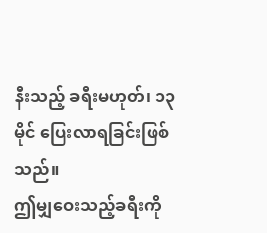နီးသည့် ခရီးမဟုတ်၊ ၁၃မိုင် ပြေးလာရခြင်းဖြစ်သည်။
ဤမျှဝေးသည့်ခရီးကို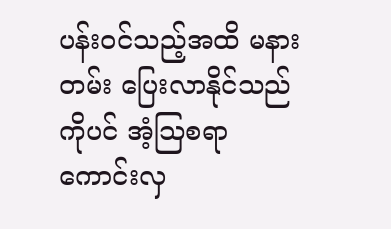ပန်း၀င်သည့်အထိ မနားတမ်း ပြေးလာနိုင်သည်ကိုပင် အံ့သြစရာကောင်းလှ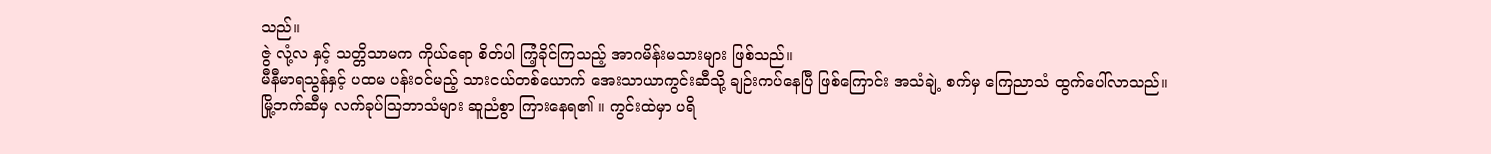သည်။
ဇွဲ လုံ့လ နှင့် သတ္တိသာမက ကိုယ်ရော စိတ်ပါ ကြံ့ခိုင်ကြသည့် အာဂမိန်းမသားများ ဖြစ်သည်။
မီနီမာရသွန်နှင့် ပထမ ပန်း၀င်မည့် သားငယ်တစ်ယောက် အေးသာယာကွင်းဆီသို့ ချဉ်းကပ်နေပြီ ဖြစ်ကြောင်း အသံချဲ့ စက်မှ ကြေညာသံ ထွက်ပေါ်လာသည်။
မြို့ဘက်ဆီမှ လက်ခုပ်သြဘာသံများ ဆူညံစွာ ကြားနေရ၏ ။ ကွင်းထဲမှာ ပရိ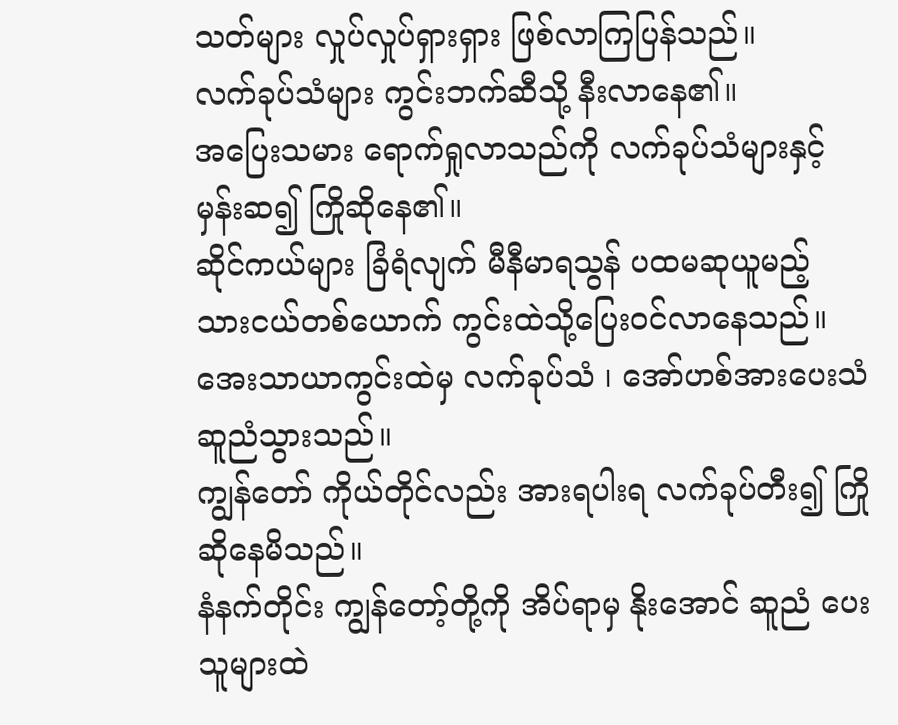သတ်များ လှုပ်လှုပ်ရှားရှား ဖြစ်လာကြပြန်သည်။
လက်ခုပ်သံများ ကွင်းဘက်ဆီသို့ နီးလာနေ၏။
အပြေးသမား ရောက်ရှုလာသည်ကို လက်ခုပ်သံများနှင့် မှန်းဆ၍ ကြိုဆိုနေ၏။
ဆိုင်ကယ်များ ခြံရံလျက် မီနီမာရသွန် ပထမဆုယူမည့် သားငယ်တစ်ယောက် ကွင်းထဲသို့ပြေး၀င်လာနေသည်။
အေးသာယာကွင်းထဲမှ လက်ခုပ်သံ ၊ အော်ဟစ်အားပေးသံ ဆူညံသွားသည်။
ကျွန်တော် ကိုယ်တိုင်လည်း အားရပါးရ လက်ခုပ်တီး၍ ကြိုဆိုနေမိသည်။
နံနက်တိုင်း ကျွန်တော့်တို့ကို အိပ်ရာမှ နိုးအောင် ဆူညံ ပေးသူများထဲ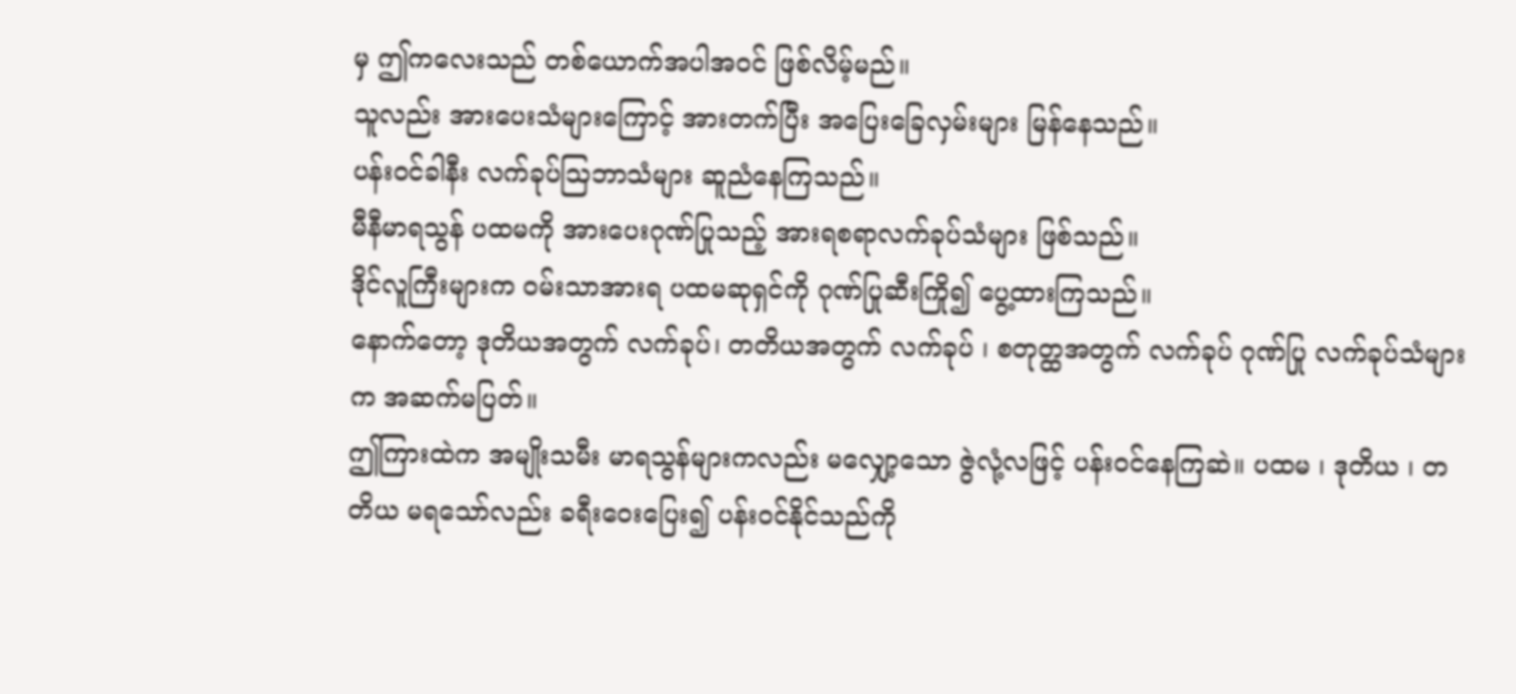မှ ဤကလေးသည် တစ်ယောက်အပါအ၀င် ဖြစ်လိမ့်မည်။
သူလည်း အားပေးသံများကြောင့် အားတက်ပြီး အပြေးခြေလှမ်းများ မြန်နေသည်။
ပန်း၀င်ခါနီး လက်ခုပ်သြဘာသံများ ဆူညံနေကြသည်။
မီနီမာရသွန် ပထမကို အားပေးဂုဏ်ပြုသည့် အားရစရာလက်ခုပ်သံများ ဖြစ်သည်။
ဒိုင်လူကြီးများက ၀မ်းသာအားရ ပထမဆုရှင်ကို ဂုဏ်ပြုဆီးကြို၍ ပွေ့ထားကြသည်။
နောက်တော့ ဒုတိယအတွက် လက်ခုပ်၊ တတိယအတွက် လက်ခုပ် ၊ စတုတ္ထအတွက် လက်ခုပ် ဂုဏ်ပြု လက်ခုပ်သံများက အဆက်မပြတ်။
ဤကြားထဲက အမျိုးသမီး မာရသွန်များကလည်း မလျှော့သော ဇွဲလုံ့လဖြင့် ပန်း၀င်နေကြဆဲ။ ပထမ ၊ ဒုတိယ ၊ တတိယ မရသော်လည်း ခရီးဝေးပြေး၍ ပန်း၀င်နိုင်သည်ကို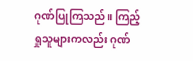ဂုဏ်ပြုကြသည်။ ကြည့်ရှုသူများကလည်း ဂုဏ်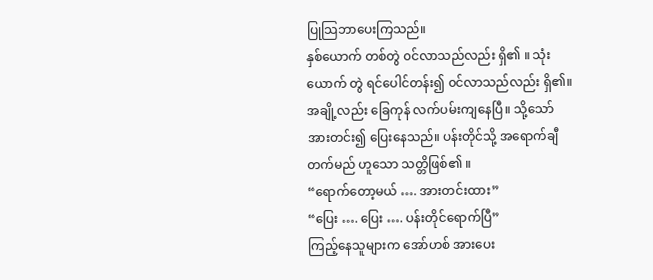ပြုသြဘာပေးကြသည်။
နှစ်ယောက် တစ်တွဲ ၀င်လာသည်လည်း ရှိ၏ ။ သုံးယောက် တွဲ ရင်ပေါင်တန်း၍ ၀င်လာသည်လည်း ရှိ၏။
အချို့လည်း ခြေကုန် လက်ပမ်းကျနေပြီ။ သို့သော် အားတင်း၍ ပြေးနေသည်။ ပန်းတိုင်သို့ အရောက်ချီတက်မည် ဟူသော သတ္တိဖြစ်၏ ။
“ရောက်တော့မယ် …. အားတင်းထား”
“ပြေး …. ပြေး …. ပန်းတိုင်ရောက်ပြီ”
ကြည့်နေသူများက အော်ဟစ် အားပေး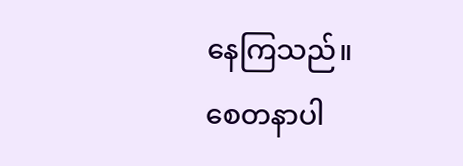နေကြသည်။
စေတနာပါ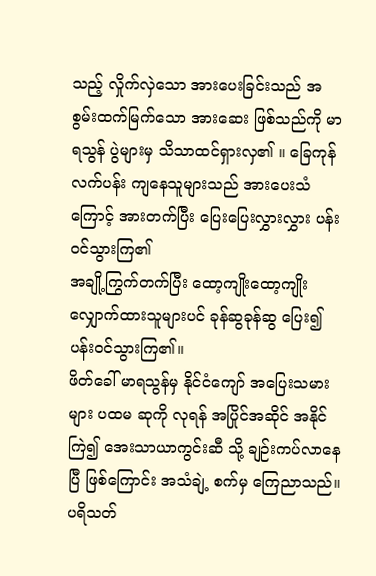သည့် လှိုက်လှဲသော အားပေးခြင်းသည် အစွမ်းထက်မြက်သော အားဆေး ဖြစ်သည်ကို မာရသွန် ပွဲများမှ သိသာထင်ရှားလှ၏ ။ ခြေကုန်လက်ပန်း ကျနေသူများသည် အားပေးသံကြောင့် အားတက်ပြီး ပြေးပြေးလွှားလွှား ပန်း၀င်သွားကြ၏
အချို့ကြွက်တက်ပြီး ထော့ကျိုးထော့ကျိုး လျှောက်ထားသူများပင် ခုန်ဆွခုန်ဆွ ပြေး၍ ပန်း၀င်သွားကြ၏။
ဖိတ်ခေါ် မာရသွန်မှ နိုင်ငံကျော် အပြေးသမားများ ပထမ ဆုကို လုရန် အပြိုင်အဆိုင် အနိုင်ကြဲ၍ အေးသာယာကွင်းဆီ သို့ ချဉ်းကပ်လာနေပြီ ဖြစ်ကြောင်း အသံချဲ့ စက်မှ ကြေညာသည်။
ပရိသတ်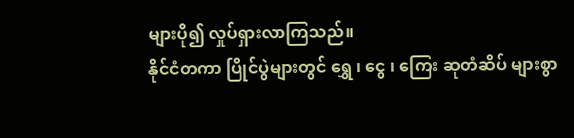များပို၍ လှုပ်ရှားလာကြသည်။
နိုင်ငံတကာ ပြိုင်ပွဲများတွင် ရွှေ ၊ ငွေ ၊ ကြေး ဆုတံဆိပ် များစွာ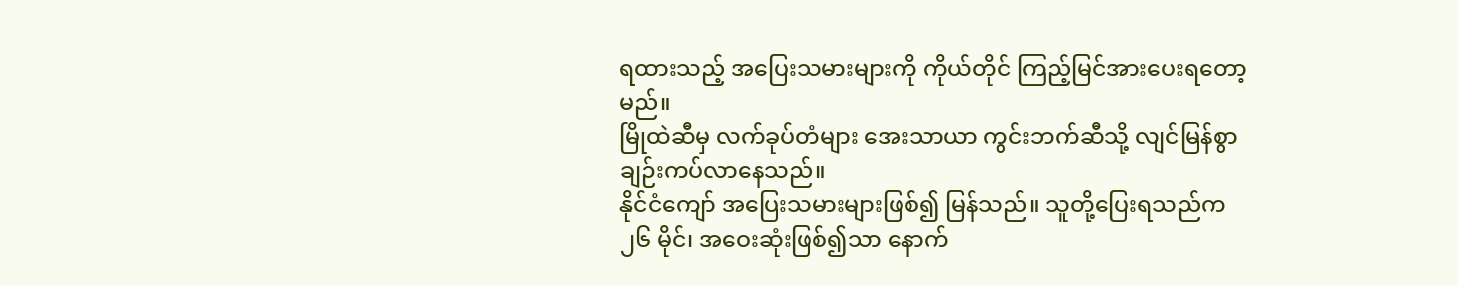ရထားသည့် အပြေးသမားများကို ကိုယ်တိုင် ကြည့်မြင်အားပေးရတော့မည်။
မြိုထဲဆီမှ လက်ခုပ်တံများ အေးသာယာ ကွင်းဘက်ဆီသို့ လျင်မြန်စွာ ချဉ်းကပ်လာနေသည်။
နိုင်ငံကျော် အပြေးသမားများဖြစ်၍ မြန်သည်။ သူတို့ပြေးရသည်က ၂၆ မိုင်၊ အဝေးဆုံးဖြစ်၍သာ နောက်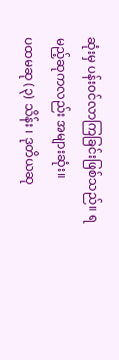ဆုံးမှ ပန်း၀င်လာကြခြင်းဖြစ်သည်။ ရမည့်ဆုကလည်း အများဆုံး။
ပထမဆု (၃) သိန်း ၊ ဒုတိယဆု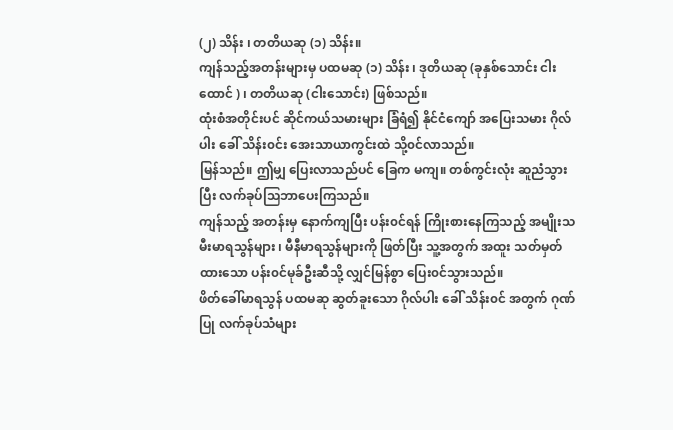(၂) သိန်း ၊ တတိယဆု (၁) သိန်း။
ကျန်သည့်အတန်းများမှ ပထမဆု (၁) သိန်း ၊ ဒုတိယဆု (ခုနှစ်သောင်း ငါးထောင် ) ၊ တတိယဆု (ငါးသောင်း) ဖြစ်သည်။
ထုံးစံအတိုင်းပင် ဆိုင်ကယ်သမားများ ခြံရံ၍ နိုင်ငံကျော် အပြေးသမား ဂိုလ်ပါး ခေါ် သိန်း၀င်း အေးသာယာကွင်းထဲ သို့၀င်လာသည်။
မြန်သည်။ ဤမျှ ပြေးလာသည်ပင် ခြေက မကျ။ တစ်ကွင်းလုံး ဆူညံသွားပြီး လက်ခုပ်သြဘာပေးကြသည်။
ကျန်သည့် အတန်းမှ နောက်ကျပြီး ပန်း၀င်ရန် ကြိုးစားနေကြသည့် အမျိုးသမီးမာရသွန်များ ၊ မီနီမာရသွန်များကို ဖြတ်ပြီး သူ့အတွက် အထူး သတ်မှတ်ထားသော ပန်း၀င်မုခ်ဦးဆီသို့ လျှင်မြန်စွာ ပြေး၀င်သွားသည်။
ဖိတ်ခေါ်မာရသွန် ပထမဆု ဆွတ်ခူးသော ဂိုလ်ပါး ခေါ် သိန်း၀င် အတွက် ဂုဏ်ပြု လက်ခုပ်သံများ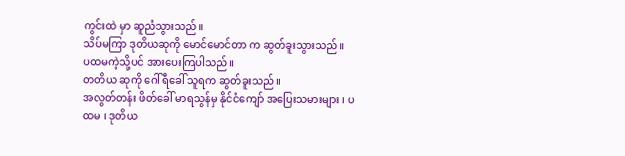ကွင်းထဲ မှာ ဆူညံသွားသည်။
သိပ်မကြာ ဒုတိယဆုကို မောင်မောင်တာ က ဆွတ်ခူးသွားသည်။
ပထမကဲ့သို့ပင် အားပေးကြပါသည်။
တတိယ ဆုကို ဂေါ်ရီခေါ် သူရက ဆွတ်ခူးသည်။
အလွတ်တန်း ဖိတ်ခေါ် မာရသွန်မှ နိုင်ငံကျော် အပြေးသမားများ ၊ ပထမ ၊ ဒုတိယ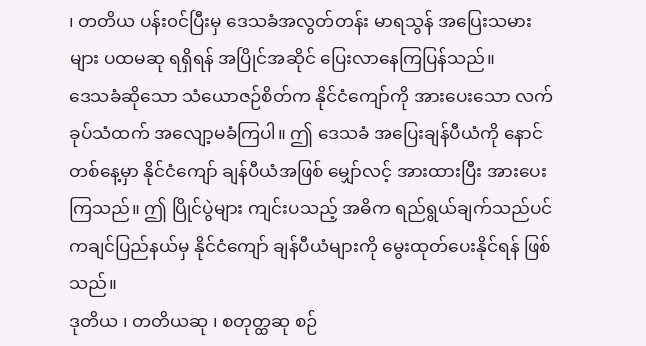၊ တတိယ ပန်း၀င်ပြီးမှ ဒေသခံအလွတ်တန်း မာရသွန် အပြေးသမားများ ပထမဆု ရရှိရန် အပြိုင်အဆိုင် ပြေးလာနေကြပြန်သည်။
ဒေသခံဆိုသော သံယောဇဉ်စိတ်က နိုင်ငံကျော်ကို အားပေးသော လက်ခုပ်သံထက် အလျော့မခံကြပါ။ ဤ ဒေသခံ အပြေးချန်ပီယံကို နောင်တစ်နေ့မှာ နိုင်ငံကျော် ချန်ပီယံအဖြစ် မျှော်လင့် အားထားပြီး အားပေးကြသည်။ ဤ ပြိုင်ပွဲများ ကျင်းပသည့် အဓိက ရည်ရွယ်ချက်သည်ပင် ကချင်ပြည်နယ်မှ နိုင်ငံကျော် ချန်ပီယံများကို မွေးထုတ်ပေးနိုင်ရန် ဖြစ်သည်။
ဒုတိယ ၊ တတိယဆု ၊ စတုတ္ထဆု စဉ်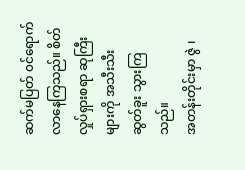ဆက်မပြတ် ၀င်ရောက်လာနေကြသည်။ စိတ်လှုပ်ရှားစရာ ဆုကြီးများကို အသီးသီး ဆွတ်ခူး သွားကြသည်။
အတန်းတိုင်းမှာ ဇွဲ ၊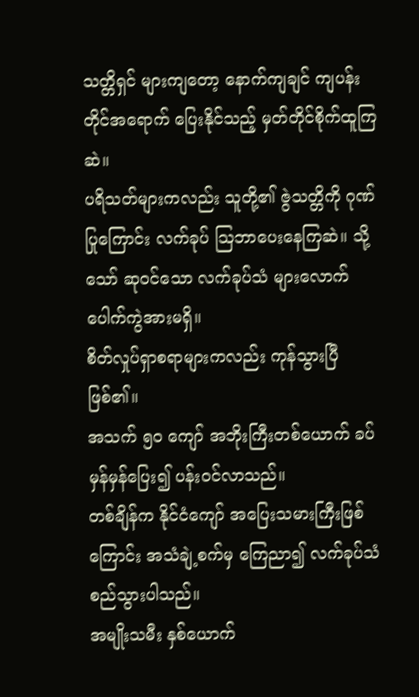သတ္တိရှင် များကျတော့ နောက်ကျချင် ကျပန်းတိုင်အရောက် ပြေးနိုင်သည့် မှတ်တိုင်စိုက်ထူကြဆဲ။
ပရိသတ်များကလည်း သူတို့၏ ဇွဲသတ္တိကို ဂုဏ်ပြုကြောင်း လက်ခုပ် သြဘာပေးနေကြဆဲ။ သို့သော် ဆု၀င်သော လက်ခုပ်သံ များလောက် ပေါက်ကွဲအားမရှိ။
စိတ်လှုပ်ရှာစရာများကလည်း ကုန်သွားပြီ ဖြစ်၏။
အသက် ၅၀ ကျော် အဘိုးကြီးတစ်ယောက် ခပ်မှန်မှန်ပြေး၍ ပန်း၀င်လာသည်။
တစ်ချိန်က နိုင်ငံကျော် အပြေးသမားကြီးဖြစ်ကြောင်း အသံချဲ့စက်မှ ကြေညာ၍ လက်ခုပ်သံ စည်သွားပါသည်။
အမျိုးသမီး နှစ်ယောက်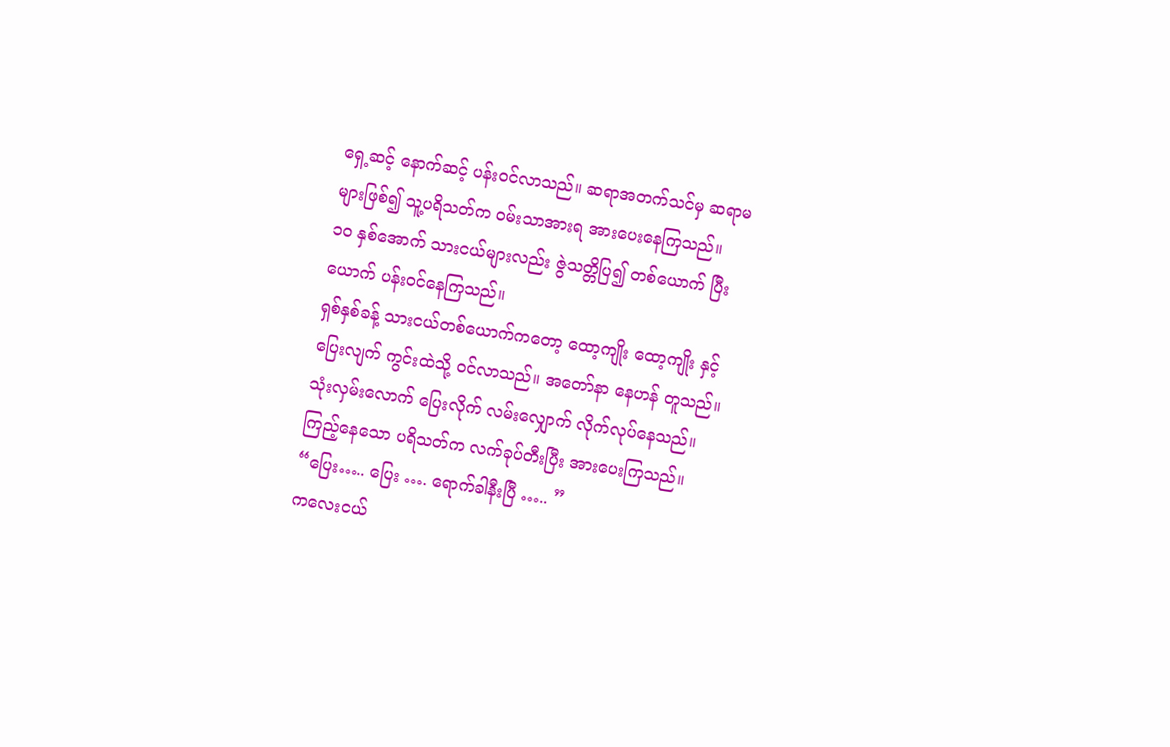ရှေ့ဆင့် နောက်ဆင့် ပန်း၀င်လာသည်။ ဆရာအတက်သင်မှ ဆရာမများဖြစ်၍ သူ့ပရိသတ်က ၀မ်းသာအားရ အားပေးနေကြသည်။
၁၀ နှစ်အောက် သားငယ်များလည်း ဇွဲသတ္တိပြ၍ တစ်ယောက် ပြီးယောက် ပန်း၀င်နေကြသည်။
ရှစ်နှစ်ခန့် သားငယ်တစ်ယောက်ကတော့ ထော့ကျိုး ထော့ကျိုး နှင့် ပြေးလျက် ကွင်းထဲသို့ ၀င်လာသည်။ အတော်နာ နေဟန် တူသည်။ သုံးလှမ်းလောက် ပြေးလိုက် လမ်းလျှောက် လိုက်လုပ်နေသည်။
ကြည့်နေသော ပရိသတ်က လက်ခုပ်တီးပြီး အားပေးကြသည်။
“ပြေး….. ပြေး …. ရောက်ခါနီးပြီ ….. ”
ကလေးငယ်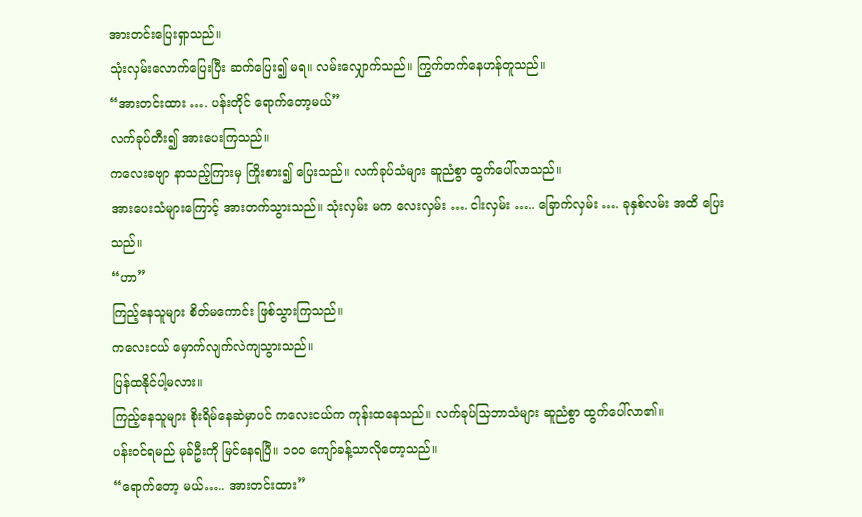အားတင်းပြေးရှာသည်။
သုံးလှမ်းလောက်ပြေးပြီး ဆက်ပြေး၍ မရ။ လမ်းလျှောက်သည်။ ကြွက်တက်နေဟန်တူသည်။
“အားတင်းထား …. ပန်းတိုင် ရောက်တော့မယ်”
လက်ခုပ်တီး၍ အားပေးကြသည်။
ကလေးခဗျာ နာသည့်ကြားမှ ကြိုးစား၍ ပြေးသည်။ လက်ခုပ်သံများ ဆူညံစွာ ထွက်ပေါ်လာသည်။
အားပေးသံများကြောင့် အားတက်သွားသည်။ သုံးလှမ်း မက လေးလှမ်း …. ငါးလှမ်း ….. ခြောက်လှမ်း …. ခုနှစ်လမ်း အထိ ပြေးသည်။
“ဟာ”
ကြည့်နေသူများ စိတ်မကောင်း ဖြစ်သွားကြသည်။
ကလေးငယ် မှောက်လျက်လဲကျသွားသည်။
ပြန်ထနိုင်ပါ့မလား။
ကြည့်နေသူများ စိုးရိမ်နေဆဲမှာပင် ကလေးငယ်က ကုန်းထနေသည်။ လက်ခုပ်သြဘာသံများ ဆူညံစွာ ထွက်ပေါ်လာ၏။
ပန်း၀င်ရမည် မုခ်ဦးကို မြင်နေရပြီ။ ၁၀၀ ကျော်ခန့်သာလိုတော့သည်။
“ရောက်တော့ မယ်….. အားတင်းထား”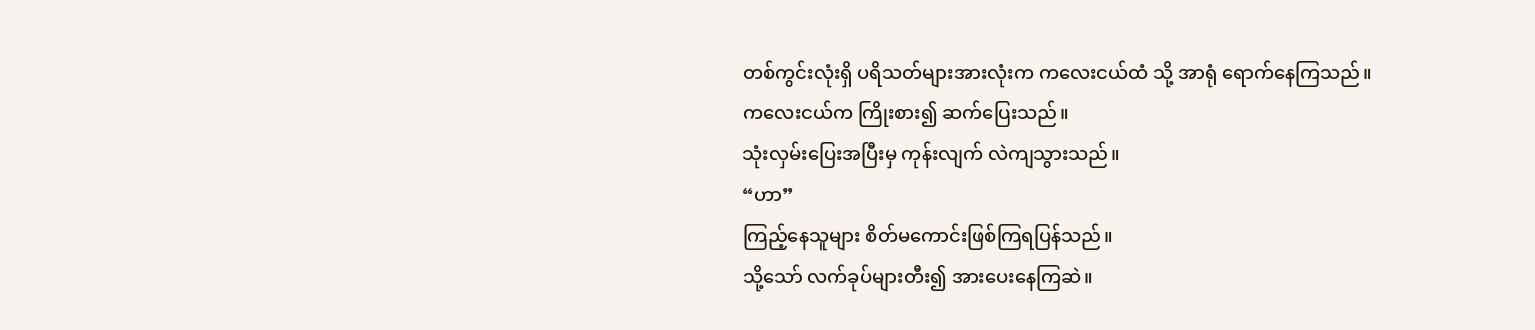တစ်ကွင်းလုံးရှိ ပရိသတ်များအားလုံးက ကလေးငယ်ထံ သို့ အာရုံ ရောက်နေကြသည်။
ကလေးငယ်က ကြိုးစား၍ ဆက်ပြေးသည်။
သုံးလှမ်းပြေးအပြီးမှ ကုန်းလျက် လဲကျသွားသည်။
“ဟာ”
ကြည့်နေသူများ စိတ်မကောင်းဖြစ်ကြရပြန်သည်။
သို့သော် လက်ခုပ်များတီး၍ အားပေးနေကြဆဲ။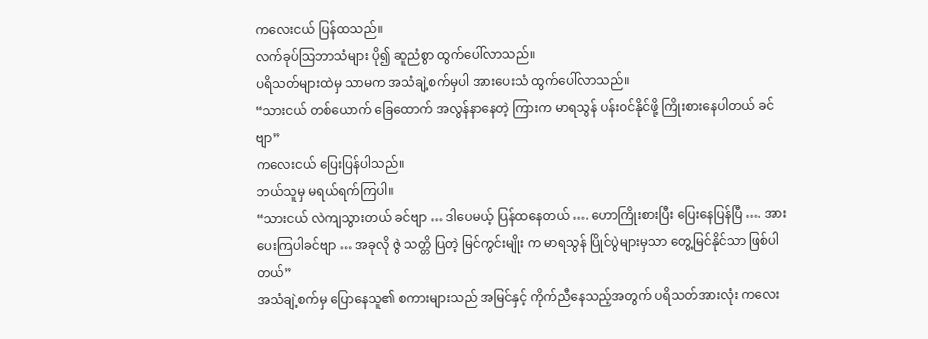ကလေးငယ် ပြန်ထသည်။
လက်ခုပ်သြဘာသံများ ပို၍ ဆူညံစွာ ထွက်ပေါ်လာသည်။
ပရိသတ်များထဲမှ သာမက အသံချဲ့စက်မှပါ အားပေးသံ ထွက်ပေါ်လာသည်။
“သားငယ် တစ်ယောက် ခြေထောက် အလွန်နာနေတဲ့ ကြားက မာရသွန် ပန်း၀င်နိုင်ဖို့ ကြိုးစားနေပါတယ် ခင်ဗျာ”
ကလေးငယ် ပြေးပြန်ပါသည်။
ဘယ်သူမှ မရယ်ရက်ကြပါ။
“သားငယ် လဲကျသွားတယ် ခင်ဗျာ … ဒါပေမယ့် ပြန်ထနေတယ် …. ဟောကြိုးစားပြီး ပြေးနေပြန်ပြီ …. အားပေးကြပါခင်ဗျာ … အခုလို ဇွဲ သတ္တိ ပြတဲ့ မြင်ကွင်းမျိုး က မာရသွန် ပြိုင်ပွဲများမှသာ တွေ့မြင်နိုင်သာ ဖြစ်ပါတယ်”
အသံချဲ့စက်မှ ပြောနေသူ၏ စကားများသည် အမြင်နှင့် ကိုက်ညီနေသည့်အတွက် ပရိသတ်အားလုံး ကလေး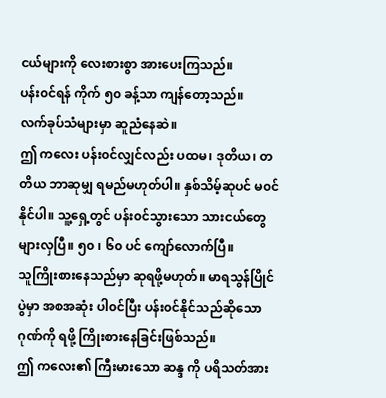ငယ်များကို လေးစားစွာ အားပေးကြသည်။
ပန်း၀င်ရန် ကိုက် ၅၀ ခန့်သာ ကျန်တော့သည်။
လက်ခုပ်သံများမှာ ဆူညံနေဆဲ။
ဤ ကလေး ပန်း၀င်လျှင်လည်း ပထမ၊ ဒုတိယ၊ တတိယ ဘာဆုမျှ ရမည်မဟုတ်ပါ။ နှစ်သိမ့်ဆုပင် မ၀င်နိုင်ပါ။ သူ့ရှေ့တွင် ပန်း၀င်သွားသော သားငယ်တွေ များလှပြီ။ ၅၀ ၊ ၆၀ ပင် ကျော်လောက်ပြီ။
သူကြိုးစားနေသည်မှာ ဆုရဖို့မဟုတ်။ မာရသွန်ပြိုင်ပွဲမှာ အစအဆုံး ပါ၀င်ပြီး ပန်း၀င်နိုင်သည်ဆိုသော ဂုဏ်ကို ရဖို့ ကြိုးစားနေခြင်းဖြစ်သည်။
ဤ ကလေး၏ ကြီးမားသော ဆန္ဒ ကို ပရိသတ်အား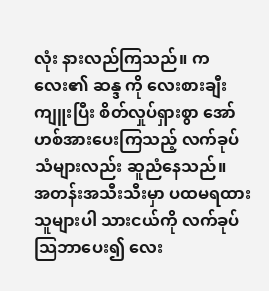လုံး နားလည်ကြသည်။ ကလေး၏ ဆန္ဒ ကို လေးစားချီးကျူးပြီး စိတ်လှုပ်ရှားစွာ အော်ဟစ်အားပေးကြသည့် လက်ခုပ်သံများလည်း ဆူညံနေသည်။
အတန်းအသီးသီးမှာ ပထမရထားသူများပါ သားငယ်ကို လက်ခုပ်သြဘာပေး၍ လေး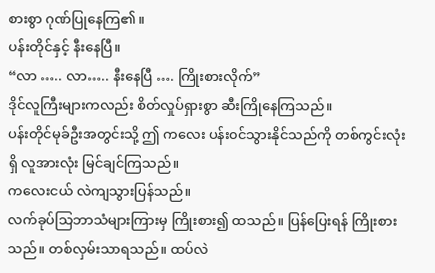စားစွာ ဂုဏ်ပြုနေကြ၏။
ပန်းတိုင်နှင့် နီးနေပြီ။
“လာ ….. လာ….. နီးနေပြီ …. ကြိုးစားလိုက်”
ဒိုင်လူကြီးများကလည်း စိတ်လှုပ်ရှားစွာ ဆီးကြိုနေကြသည်။
ပန်းတိုင်မုခ်ဦးအတွင်းသို့ ဤ ကလေး ပန်း၀င်သွားနိုင်သည်ကို တစ်ကွင်းလုံးရှိ လူအားလုံး မြင်ချင်ကြသည်။
ကလေးငယ် လဲကျသွားပြန်သည်။
လက်ခုပ်သြဘာသံများကြားမှ ကြိုးစား၍ ထသည်။ ပြန်ပြေးရန် ကြိုးစားသည်။ တစ်လှမ်းသာရသည်။ ထပ်လဲ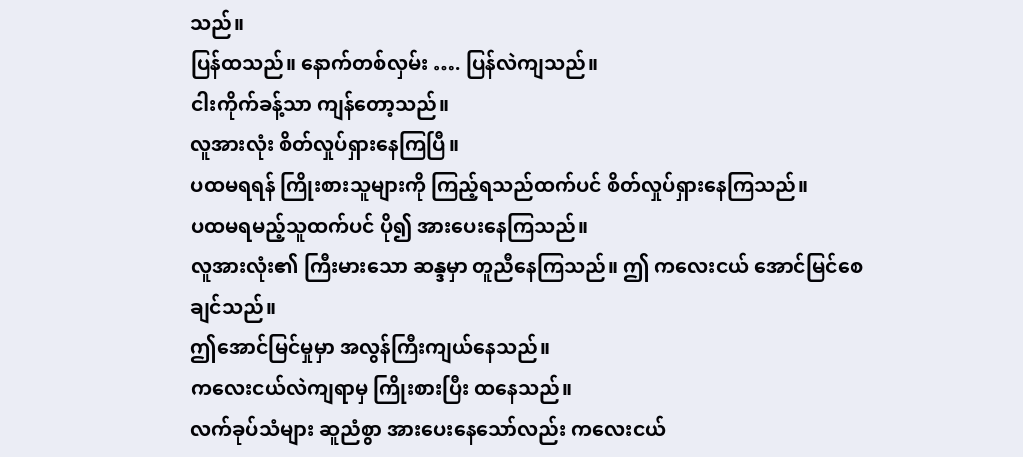သည်။
ပြန်ထသည်။ နောက်တစ်လှမ်း …. ပြန်လဲကျသည်။
ငါးကိုက်ခန့်သာ ကျန်တော့သည်။
လူအားလုံး စိတ်လှုပ်ရှားနေကြပြီ။
ပထမရရန် ကြိုးစားသူများကို ကြည့်ရသည်ထက်ပင် စိတ်လှုပ်ရှားနေကြသည်။
ပထမရမည့်သူထက်ပင် ပို၍ အားပေးနေကြသည်။
လူအားလုံး၏ ကြီးမားသော ဆန္ဒမှာ တူညီနေကြသည်။ ဤ ကလေးငယ် အောင်မြင်စေချင်သည်။
ဤအောင်မြင်မှုမှာ အလွန်ကြီးကျယ်နေသည်။
ကလေးငယ်လဲကျရာမှ ကြိုးစားပြီး ထနေသည်။
လက်ခုပ်သံများ ဆူညံစွာ အားပေးနေသော်လည်း ကလေးငယ်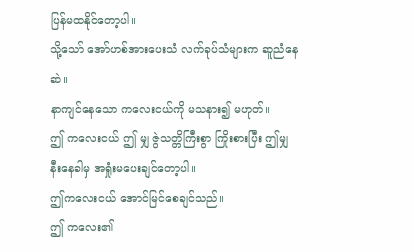ပြန်မထနိုင်တော့ပါ။
သို့သော် အော်ဟစ်အားပေးသံ လက်ခုပ်သံများက ဆူညံနေဆဲ။
နာကျင်နေသော ကလေးငယ်ကို မသနား၍ မဟုတ်။
ဤ ကလေးငယ် ဤ မျှ ဇွဲသတ္တိကြီးစွာ ကြိုးစားပြီး ဤမျှ နီးနေခါမှ အရှုံးမပေးချင်တော့ပါ။
ဤကလေးငယ် အောင်မြင်စေချင်သည်။
ဤ ကလေး၏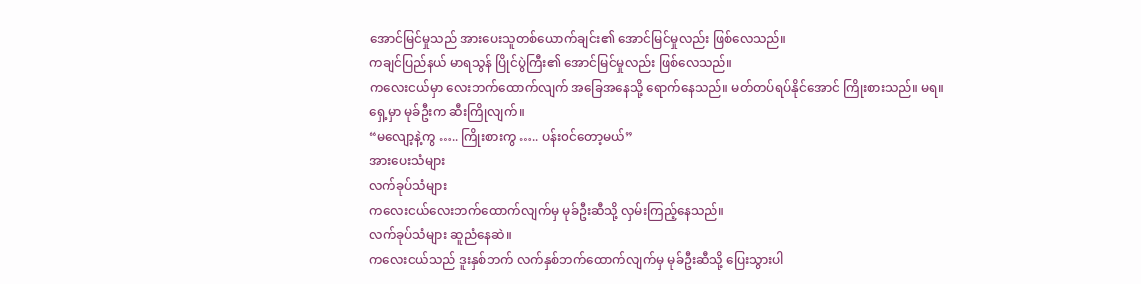အောင်မြင်မှုသည် အားပေးသူတစ်ယောက်ချင်း၏ အောင်မြင်မှုလည်း ဖြစ်လေသည်။
ကချင်ပြည်နယ် မာရသွန် ပြိုင်ပွဲကြီး၏ အောင်မြင်မှုလည်း ဖြစ်လေသည်။
ကလေးငယ်မှာ လေးဘက်ထောက်လျက် အခြေအနေသို့ ရောက်နေသည်။ မတ်တပ်ရပ်နိုင်အောင် ကြိုးစားသည်။ မရ။
ရှေ့မှာ မုခ်ဦးက ဆီးကြိုလျက်။
“မလျော့နဲ့ကွ ….. ကြိုးစားကွ ….. ပန်း၀င်တော့မယ်”
အားပေးသံများ
လက်ခုပ်သံများ
ကလေးငယ်လေးဘက်ထောက်လျက်မှ မုခ်ဦးဆီသို့ လှမ်းကြည့်နေသည်။
လက်ခုပ်သံများ ဆူညံနေဆဲ။
ကလေးငယ်သည် ဒူးနှစ်ဘက် လက်နှစ်ဘက်ထောက်လျက်မှ မုခ်ဦးဆီသို့ ပြေးသွားပါ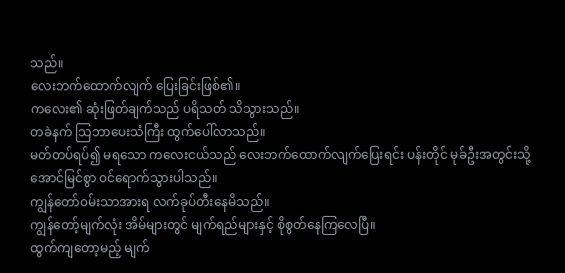သည်။
လေးဘက်ထောက်လျက် ပြေးခြင်းဖြစ်၏။
ကလေး၏ ဆုံးဖြတ်ချက်သည် ပရိသတ် သိသွားသည်။
တခဲနက် သြဘာပေးသံကြီး ထွက်ပေါ်လာသည်။
မတ်တပ်ရပ်၍ မရသော ကလေးငယ်သည် လေးဘက်ထောက်လျက်ပြေးရင်း ပန်းတိုင် မုခ်ဦးအတွင်းသို့ အောင်မြင်စွာ ၀င်ရောက်သွားပါသည်။
ကျွန်တော်၀မ်းသာအားရ လက်ခုပ်တီးနေမိသည်။
ကျွန်တော့်မျက်လုံး အိမ်များတွင် မျက်ရည်များနှင့် စိုစွတ်နေကြလေပြီ။
ထွက်ကျတော့မည့် မျက်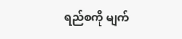ရည်စကို မျက်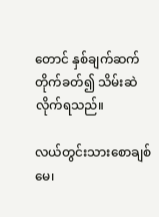တောင် နှစ်ချက်ဆက်တိုက်ခတ်၍ သိမ်းဆဲလိုက်ရသည်။

လယ်တွင်းသားစောချစ်
မေ၊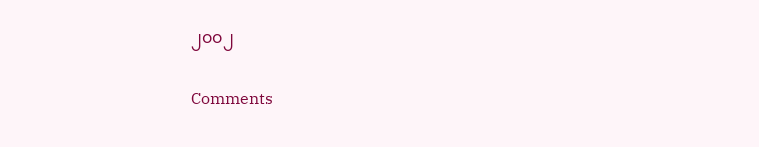၂၀၀၂

Comments